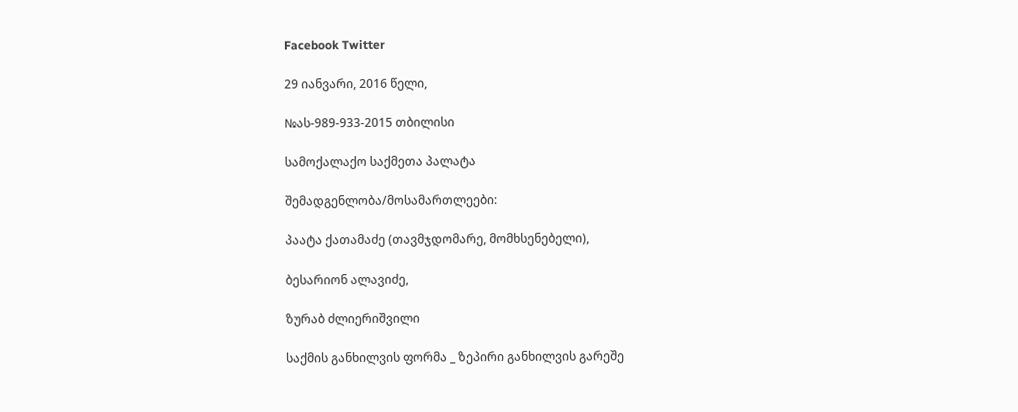Facebook Twitter

29 იანვარი, 2016 წელი,

№ას-989-933-2015 თბილისი

სამოქალაქო საქმეთა პალატა

შემადგენლობა/მოსამართლეები:

პაატა ქათამაძე (თავმჯდომარე, მომხსენებელი),

ბესარიონ ალავიძე,

ზურაბ ძლიერიშვილი

საქმის განხილვის ფორმა _ ზეპირი განხილვის გარეშე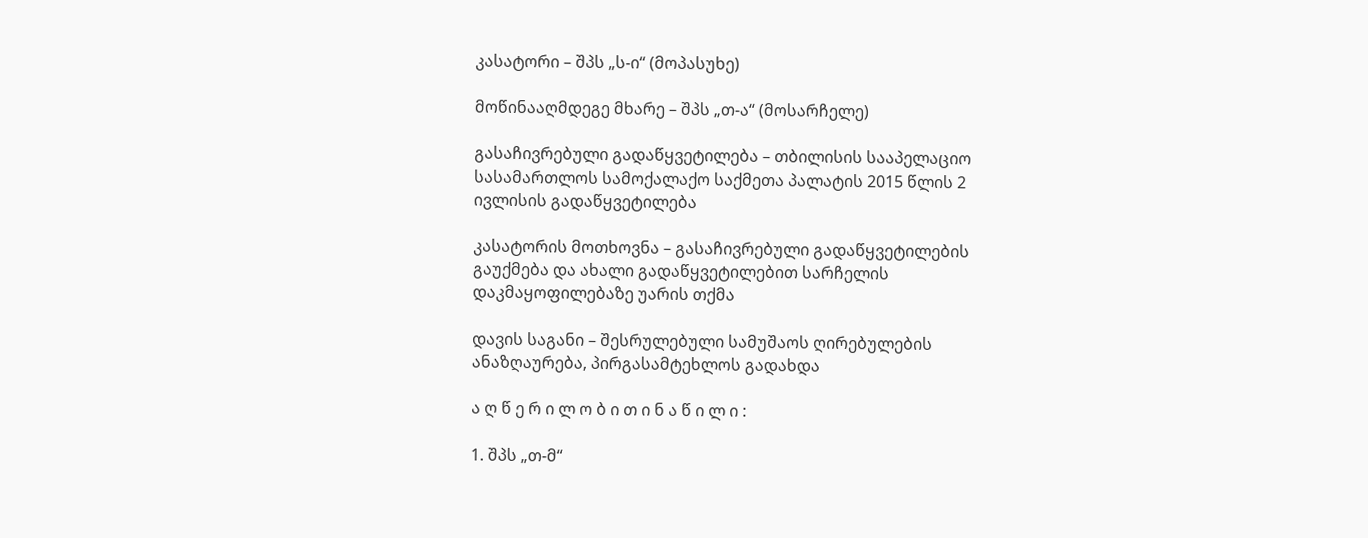კასატორი – შპს „ს-ი“ (მოპასუხე)

მოწინააღმდეგე მხარე – შპს „თ-ა“ (მოსარჩელე)

გასაჩივრებული გადაწყვეტილება – თბილისის სააპელაციო სასამართლოს სამოქალაქო საქმეთა პალატის 2015 წლის 2 ივლისის გადაწყვეტილება

კასატორის მოთხოვნა – გასაჩივრებული გადაწყვეტილების გაუქმება და ახალი გადაწყვეტილებით სარჩელის დაკმაყოფილებაზე უარის თქმა

დავის საგანი – შესრულებული სამუშაოს ღირებულების ანაზღაურება, პირგასამტეხლოს გადახდა

ა ღ წ ე რ ი ლ ო ბ ი თ ი ნ ა წ ი ლ ი :

1. შპს „თ-მ“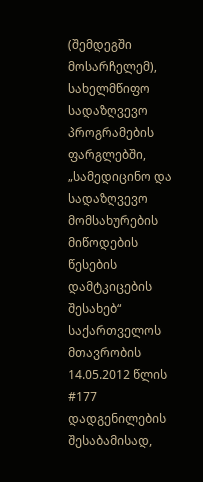(შემდეგში მოსარჩელემ), სახელმწიფო სადაზღვევო პროგრამების ფარგლებში, „სამედიცინო და სადაზღვევო მომსახურების მიწოდების წესების დამტკიცების შესახებ“ საქართველოს მთავრობის 14.05.2012 წლის #177 დადგენილების შესაბამისად,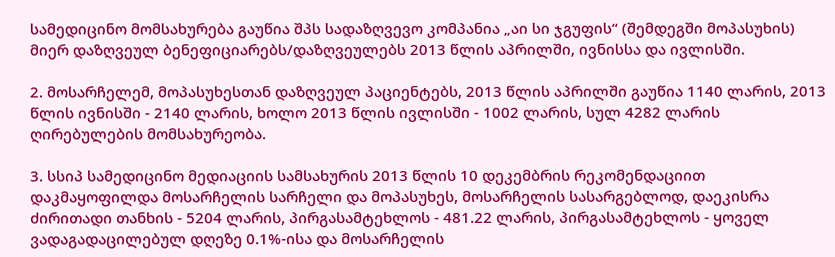სამედიცინო მომსახურება გაუწია შპს სადაზღვევო კომპანია „აი სი ჯგუფის“ (შემდეგში მოპასუხის) მიერ დაზღვეულ ბენეფიციარებს/დაზღვეულებს 2013 წლის აპრილში, ივნისსა და ივლისში.

2. მოსარჩელემ, მოპასუხესთან დაზღვეულ პაციენტებს, 2013 წლის აპრილში გაუწია 1140 ლარის, 2013 წლის ივნისში - 2140 ლარის, ხოლო 2013 წლის ივლისში - 1002 ლარის, სულ 4282 ლარის ღირებულების მომსახურეობა.

3. სსიპ სამედიცინო მედიაციის სამსახურის 2013 წლის 10 დეკემბრის რეკომენდაციით დაკმაყოფილდა მოსარჩელის სარჩელი და მოპასუხეს, მოსარჩელის სასარგებლოდ, დაეკისრა ძირითადი თანხის - 5204 ლარის, პირგასამტეხლოს - 481.22 ლარის, პირგასამტეხლოს - ყოველ ვადაგადაცილებულ დღეზე 0.1%-ისა და მოსარჩელის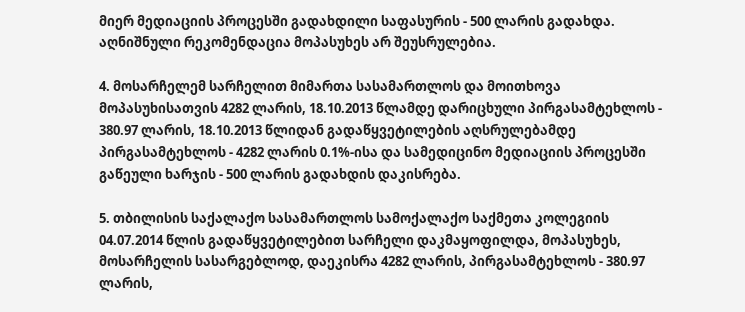მიერ მედიაციის პროცესში გადახდილი საფასურის - 500 ლარის გადახდა. აღნიშნული რეკომენდაცია მოპასუხეს არ შეუსრულებია.

4. მოსარჩელემ სარჩელით მიმართა სასამართლოს და მოითხოვა მოპასუხისათვის 4282 ლარის, 18.10.2013 წლამდე დარიცხული პირგასამტეხლოს - 380.97 ლარის, 18.10.2013 წლიდან გადაწყვეტილების აღსრულებამდე პირგასამტეხლოს - 4282 ლარის 0.1%-ისა და სამედიცინო მედიაციის პროცესში გაწეული ხარჯის - 500 ლარის გადახდის დაკისრება.

5. თბილისის საქალაქო სასამართლოს სამოქალაქო საქმეთა კოლეგიის 04.07.2014 წლის გადაწყვეტილებით სარჩელი დაკმაყოფილდა, მოპასუხეს, მოსარჩელის სასარგებლოდ, დაეკისრა 4282 ლარის, პირგასამტეხლოს - 380.97 ლარის,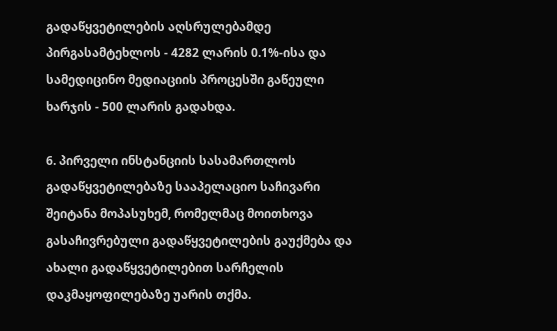გადაწყვეტილების აღსრულებამდე პირგასამტეხლოს - 4282 ლარის 0.1%-ისა და სამედიცინო მედიაციის პროცესში გაწეული ხარჯის - 500 ლარის გადახდა.

6. პირველი ინსტანციის სასამართლოს გადაწყვეტილებაზე სააპელაციო საჩივარი შეიტანა მოპასუხემ, რომელმაც მოითხოვა გასაჩივრებული გადაწყვეტილების გაუქმება და ახალი გადაწყვეტილებით სარჩელის დაკმაყოფილებაზე უარის თქმა.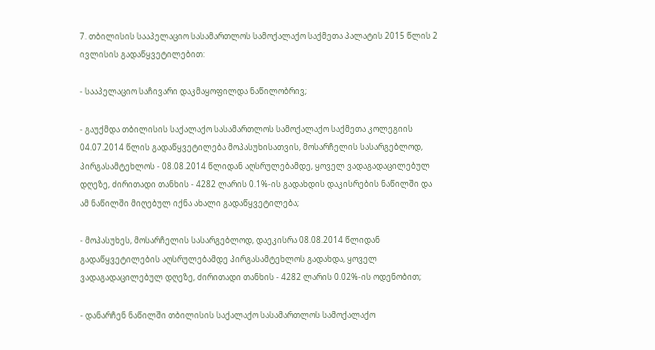7. თბილისის სააპელაციო სასამართლოს სამოქალაქო საქმეთა პალატის 2015 წლის 2 ივლისის გადაწყვეტილებით:

- სააპელაციო საჩივარი დაკმაყოფილდა ნაწილობრივ;

- გაუქმდა თბილისის საქალაქო სასამართლოს სამოქალაქო საქმეთა კოლეგიის 04.07.2014 წლის გადაწყვეტილება მოპასუხისათვის, მოსარჩელის სასარგებლოდ, პირგასამტეხლოს - 08.08.2014 წლიდან აღსრულებამდე, ყოველ ვადაგადაცილებულ დღეზე, ძირითადი თანხის - 4282 ლარის 0.1%-ის გადახდის დაკისრების ნაწილში და ამ ნაწილში მიღებულ იქნა ახალი გადაწყვეტილება;

- მოპასუხეს, მოსარჩელის სასარგებლოდ, დაეკისრა 08.08.2014 წლიდან გადაწყვეტილების აღსრულებამდე პირგასამტეხლოს გადახდა, ყოველ ვადაგადაცილებულ დღეზე, ძირითადი თანხის - 4282 ლარის 0.02%-ის ოდენობით;

- დანარჩენ ნაწილში თბილისის საქალაქო სასამართლოს სამოქალაქო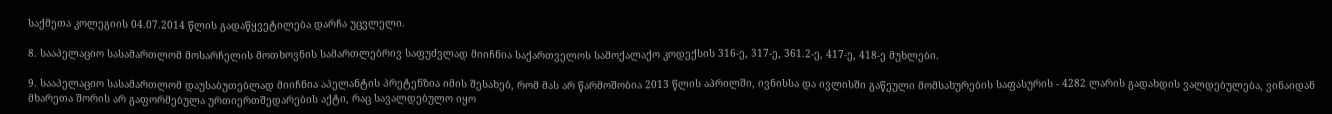საქმეთა კოლეგიის 04.07.2014 წლის გადაწყვეტილება დარჩა უცვლელი.

8. სააპელაციო სასამართლომ მოსარჩელის მოთხოვნის სამართლებრივ საფუძვლად მიიჩნია საქართველოს სამოქალაქო კოდექსის 316-ე, 317-ე, 361.2-ე, 417-ე, 418-ე მუხლები.

9. სააპელაციო სასამართლომ დაუსაბუთებლად მიიჩნია აპელანტის პრეტენზია იმის შესახებ, რომ მას არ წარმოშობია 2013 წლის აპრილში, ივნისსა და ივლისში გაწეული მომსახურების საფასურის - 4282 ლარის გადახდის ვალდებულება, ვინაიდან მხარეთა შორის არ გაფორმებულა ურთიერთშედარების აქტი, რაც სავალდებულო იყო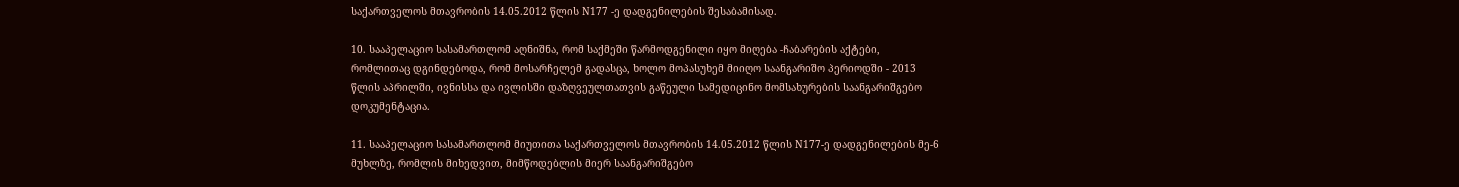საქართველოს მთავრობის 14.05.2012 წლის N177 -ე დადგენილების შესაბამისად.

10. სააპელაციო სასამართლომ აღნიშნა, რომ საქმეში წარმოდგენილი იყო მიღება -ჩაბარების აქტები, რომლითაც დგინდებოდა, რომ მოსარჩელემ გადასცა, ხოლო მოპასუხემ მიიღო საანგარიშო პერიოდში - 2013 წლის აპრილში, ივნისსა და ივლისში დაზღვეულთათვის გაწეული სამედიცინო მომსახურების საანგარიშგებო დოკუმენტაცია.

11. სააპელაციო სასამართლომ მიუთითა საქართველოს მთავრობის 14.05.2012 წლის N177-ე დადგენილების მე-6 მუხლზე, რომლის მიხედვით, მიმწოდებლის მიერ საანგარიშგებო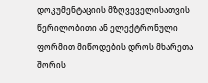დოკუმენტაციის მზღვეველისათვის წერილობითი ან ელექტრონული ფორმით მიწოდების დროს მხარეთა შორის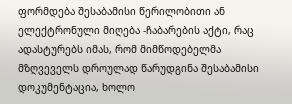ფორმდება შესაბამისი წერილობითი ან ელექტრონული მიღება -ჩაბარების აქტი, რაც ადასტურებს იმას, რომ მიმწოდებელმა მზღვეველს დროულად წარუდგინა შესაბამისი დოკუმენტაცია, ხოლო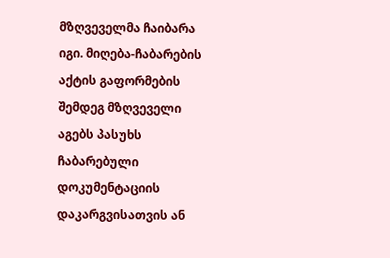მზღვეველმა ჩაიბარა იგი. მიღება-ჩაბარების აქტის გაფორმების შემდეგ მზღვეველი აგებს პასუხს ჩაბარებული დოკუმენტაციის დაკარგვისათვის ან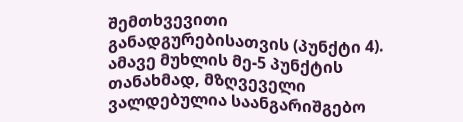შემთხვევითი განადგურებისათვის (პუნქტი 4). ამავე მუხლის მე-5 პუნქტის თანახმად, მზღვეველი ვალდებულია საანგარიშგებო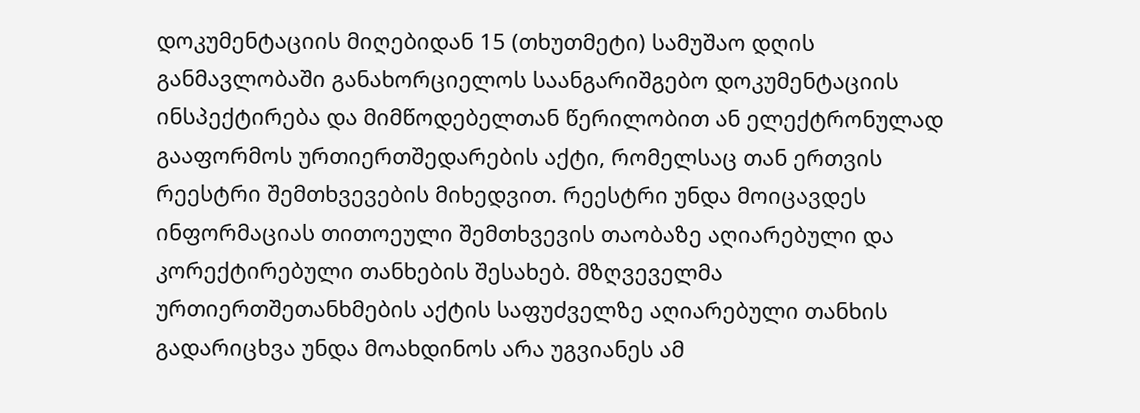დოკუმენტაციის მიღებიდან 15 (თხუთმეტი) სამუშაო დღის განმავლობაში განახორციელოს საანგარიშგებო დოკუმენტაციის ინსპექტირება და მიმწოდებელთან წერილობით ან ელექტრონულად გააფორმოს ურთიერთშედარების აქტი, რომელსაც თან ერთვის რეესტრი შემთხვევების მიხედვით. რეესტრი უნდა მოიცავდეს ინფორმაციას თითოეული შემთხვევის თაობაზე აღიარებული და კორექტირებული თანხების შესახებ. მზღვეველმა ურთიერთშეთანხმების აქტის საფუძველზე აღიარებული თანხის გადარიცხვა უნდა მოახდინოს არა უგვიანეს ამ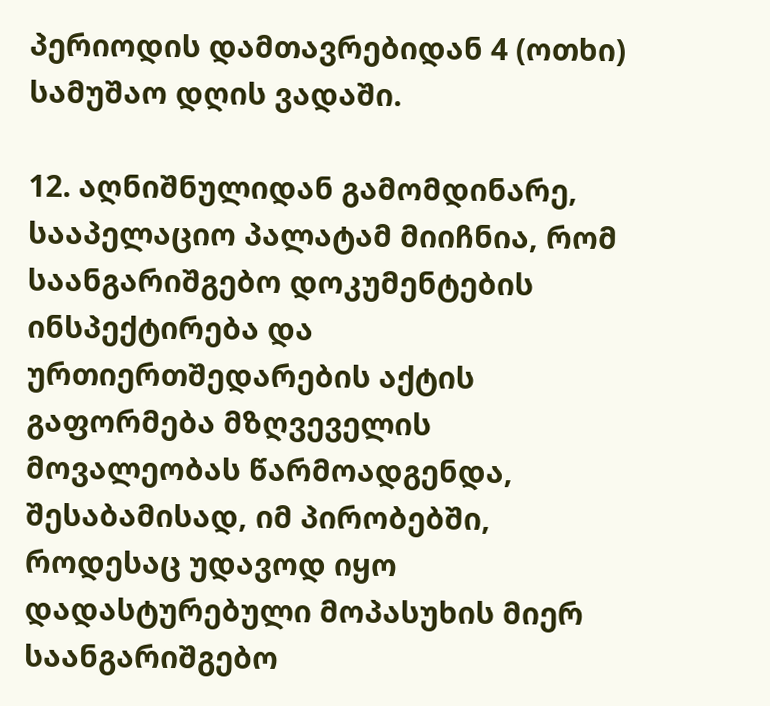პერიოდის დამთავრებიდან 4 (ოთხი) სამუშაო დღის ვადაში.

12. აღნიშნულიდან გამომდინარე, სააპელაციო პალატამ მიიჩნია, რომ საანგარიშგებო დოკუმენტების ინსპექტირება და ურთიერთშედარების აქტის გაფორმება მზღვეველის მოვალეობას წარმოადგენდა, შესაბამისად, იმ პირობებში, როდესაც უდავოდ იყო დადასტურებული მოპასუხის მიერ საანგარიშგებო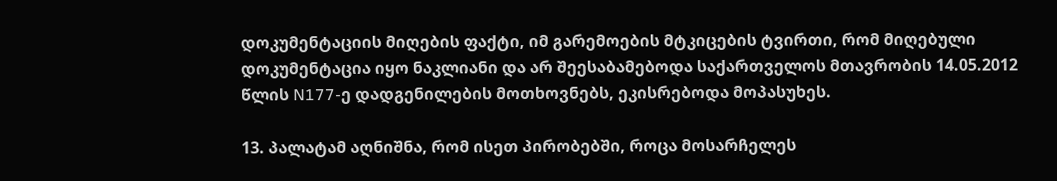დოკუმენტაციის მიღების ფაქტი, იმ გარემოების მტკიცების ტვირთი, რომ მიღებული დოკუმენტაცია იყო ნაკლიანი და არ შეესაბამებოდა საქართველოს მთავრობის 14.05.2012 წლის N177-ე დადგენილების მოთხოვნებს, ეკისრებოდა მოპასუხეს.

13. პალატამ აღნიშნა, რომ ისეთ პირობებში, როცა მოსარჩელეს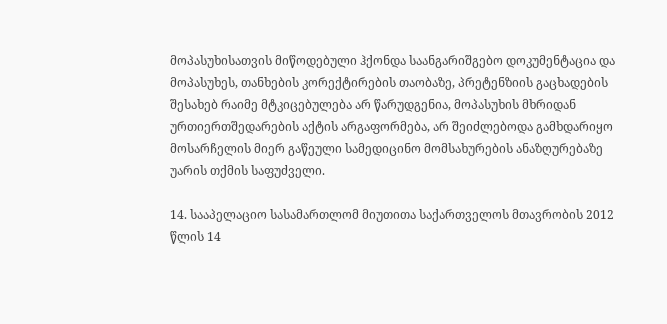მოპასუხისათვის მიწოდებული ჰქონდა საანგარიშგებო დოკუმენტაცია და მოპასუხეს, თანხების კორექტირების თაობაზე, პრეტენზიის გაცხადების შესახებ რაიმე მტკიცებულება არ წარუდგენია, მოპასუხის მხრიდან ურთიერთშედარების აქტის არგაფორმება, არ შეიძლებოდა გამხდარიყო მოსარჩელის მიერ გაწეული სამედიცინო მომსახურების ანაზღურებაზე უარის თქმის საფუძველი.

14. სააპელაციო სასამართლომ მიუთითა საქართველოს მთავრობის 2012 წლის 14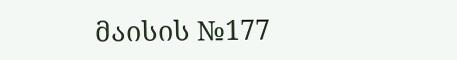მაისის №177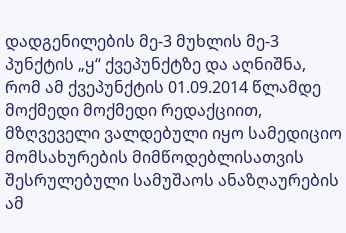დადგენილების მე-3 მუხლის მე-3 პუნქტის „ყ“ ქვეპუნქტზე და აღნიშნა, რომ ამ ქვეპუნქტის 01.09.2014 წლამდე მოქმედი მოქმედი რედაქციით, მზღვეველი ვალდებული იყო სამედიციო მომსახურების მიმწოდებლისათვის შესრულებული სამუშაოს ანაზღაურების ამ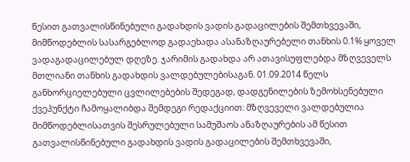წესით გათვალისწინებული გადახდის ვადის გადაცილების შემთხვევაში, მიმწოდებლის სასარგებლოდ გადაეხადა ასანაზღაურებელი თანხის 0.1% ყოველ ვადაგადაცილებულ დღეზე. ჯარიმის გადახდა არ ათავისუფლებდა მზღვეველს მთლიანი თანხის გადახდის ვალდებულებისაგან. 01.09.2014 წელს განხორციელებული ცვლილებების შედეგად, დადგენილების ზემოხსენებული ქვეპუნქტი ჩამოყალიბდა შემდეგი რედაქციით: მზღვეველი ვალდებულია მიმწოდებლისათვის შესრულებული სამუშაოს ანაზღაურების ამ წესით გათვალისწინებული გადახდის ვადის გადაცილების შემთხვევაში,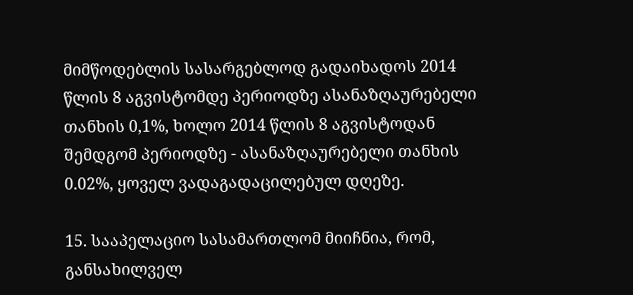მიმწოდებლის სასარგებლოდ გადაიხადოს 2014 წლის 8 აგვისტომდე პერიოდზე ასანაზღაურებელი თანხის 0,1%, ხოლო 2014 წლის 8 აგვისტოდან შემდგომ პერიოდზე - ასანაზღაურებელი თანხის 0.02%, ყოველ ვადაგადაცილებულ დღეზე.

15. სააპელაციო სასამართლომ მიიჩნია, რომ, განსახილველ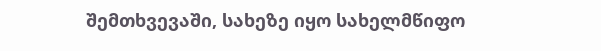შემთხვევაში, სახეზე იყო სახელმწიფო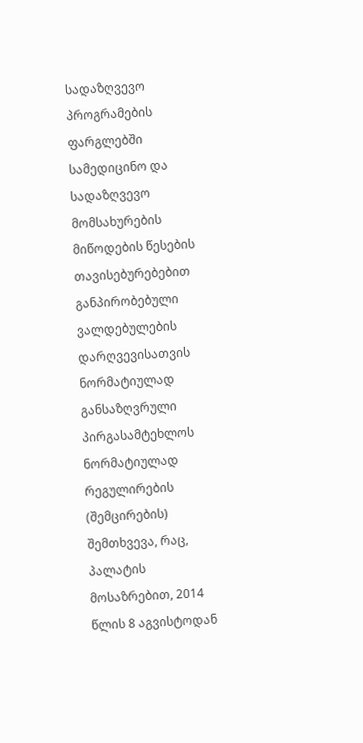სადაზღვევო პროგრამების ფარგლებში სამედიცინო და სადაზღვევო მომსახურების მიწოდების წესების თავისებურებებით განპირობებული ვალდებულების დარღვევისათვის ნორმატიულად განსაზღვრული პირგასამტეხლოს ნორმატიულად რეგულირების (შემცირების) შემთხვევა, რაც, პალატის მოსაზრებით, 2014 წლის 8 აგვისტოდან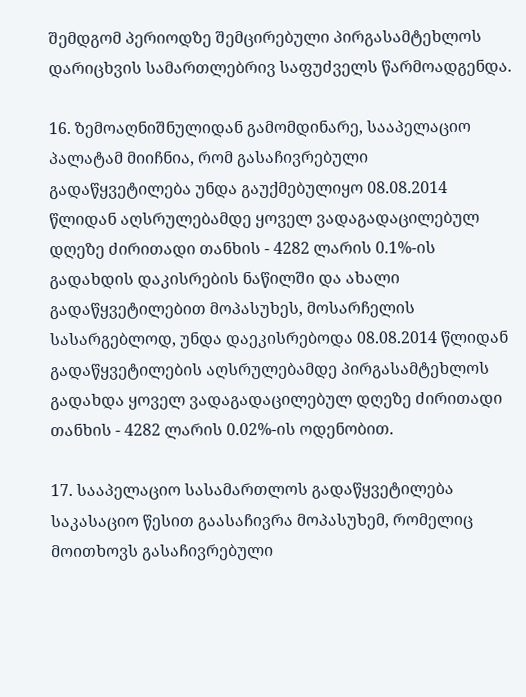შემდგომ პერიოდზე შემცირებული პირგასამტეხლოს დარიცხვის სამართლებრივ საფუძველს წარმოადგენდა.

16. ზემოაღნიშნულიდან გამომდინარე, სააპელაციო პალატამ მიიჩნია, რომ გასაჩივრებული გადაწყვეტილება უნდა გაუქმებულიყო 08.08.2014 წლიდან აღსრულებამდე ყოველ ვადაგადაცილებულ დღეზე ძირითადი თანხის - 4282 ლარის 0.1%-ის გადახდის დაკისრების ნაწილში და ახალი გადაწყვეტილებით მოპასუხეს, მოსარჩელის სასარგებლოდ, უნდა დაეკისრებოდა 08.08.2014 წლიდან გადაწყვეტილების აღსრულებამდე პირგასამტეხლოს გადახდა ყოველ ვადაგადაცილებულ დღეზე ძირითადი თანხის - 4282 ლარის 0.02%-ის ოდენობით.

17. სააპელაციო სასამართლოს გადაწყვეტილება საკასაციო წესით გაასაჩივრა მოპასუხემ, რომელიც მოითხოვს გასაჩივრებული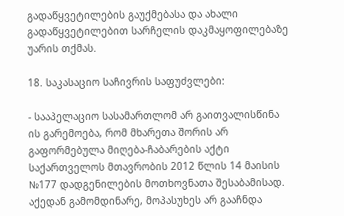გადაწყვეტილების გაუქმებასა და ახალი გადაწყვეტილებით სარჩელის დაკმაყოფილებაზე უარის თქმას.

18. საკასაციო საჩივრის საფუძვლები:

- სააპელაციო სასამართლომ არ გაითვალისწინა ის გარემოება, რომ მხარეთა შორის არ გაფორმებულა მიღება-ჩაბარების აქტი საქართველოს მთავრობის 2012 წლის 14 მაისის №177 დადგენილების მოთხოვნათა შესაბამისად. აქედან გამომდინარე, მოპასუხეს არ გააჩნდა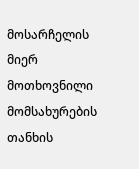მოსარჩელის მიერ მოთხოვნილი მომსახურების თანხის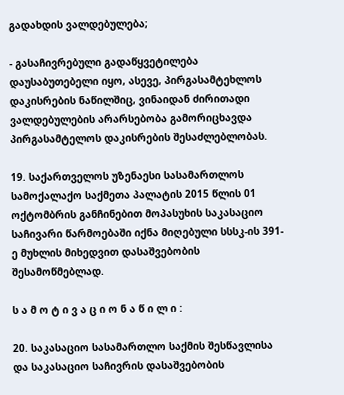გადახდის ვალდებულება;

- გასაჩივრებული გადაწყვეტილება დაუსაბუთებელი იყო, ასევე, პირგასამტეხლოს დაკისრების ნაწილშიც, ვინაიდან ძირითადი ვალდებულების არარსებობა გამორიცხავდა პირგასამტელოს დაკისრების შესაძლებლობას.

19. საქართველოს უზენაესი სასამართლოს სამოქალაქო საქმეთა პალატის 2015 წლის 01 ოქტომბრის განჩინებით მოპასუხის საკასაციო საჩივარი წარმოებაში იქნა მიღებული სსსკ-ის 391-ე მუხლის მიხედვით დასაშვებობის შესამოწმებლად.

ს ა მ ო ტ ი ვ ა ც ი ო ნ ა წ ი ლ ი :

20. საკასაციო სასამართლო საქმის შესწავლისა და საკასაციო საჩივრის დასაშვებობის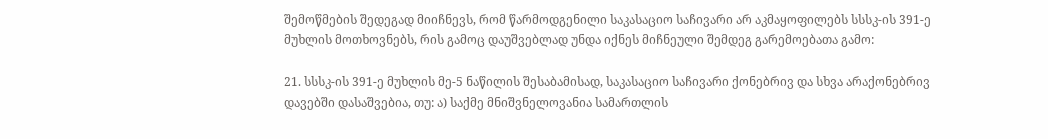შემოწმების შედეგად მიიჩნევს, რომ წარმოდგენილი საკასაციო საჩივარი არ აკმაყოფილებს სსსკ-ის 391-ე მუხლის მოთხოვნებს, რის გამოც დაუშვებლად უნდა იქნეს მიჩნეული შემდეგ გარემოებათა გამო:

21. სსსკ-ის 391-ე მუხლის მე-5 ნაწილის შესაბამისად, საკასაციო საჩივარი ქონებრივ და სხვა არაქონებრივ დავებში დასაშვებია, თუ: ა) საქმე მნიშვნელოვანია სამართლის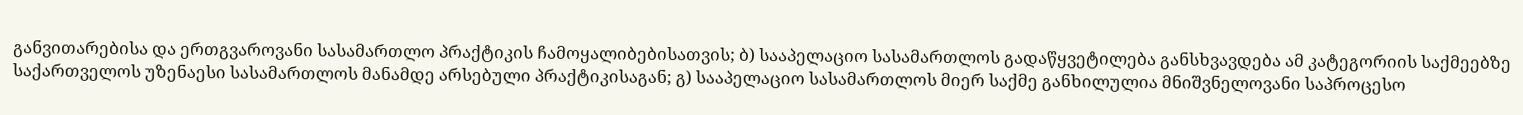განვითარებისა და ერთგვაროვანი სასამართლო პრაქტიკის ჩამოყალიბებისათვის; ბ) სააპელაციო სასამართლოს გადაწყვეტილება განსხვავდება ამ კატეგორიის საქმეებზე საქართველოს უზენაესი სასამართლოს მანამდე არსებული პრაქტიკისაგან; გ) სააპელაციო სასამართლოს მიერ საქმე განხილულია მნიშვნელოვანი საპროცესო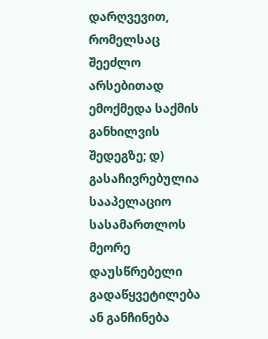დარღვევით, რომელსაც შეეძლო არსებითად ემოქმედა საქმის განხილვის შედეგზე; დ) გასაჩივრებულია სააპელაციო სასამართლოს მეორე დაუსწრებელი გადაწყვეტილება ან განჩინება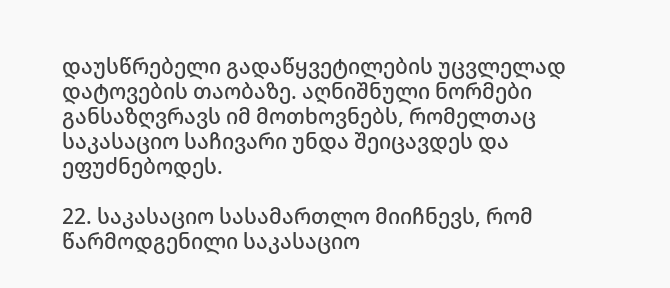დაუსწრებელი გადაწყვეტილების უცვლელად დატოვების თაობაზე. აღნიშნული ნორმები განსაზღვრავს იმ მოთხოვნებს, რომელთაც საკასაციო საჩივარი უნდა შეიცავდეს და ეფუძნებოდეს.

22. საკასაციო სასამართლო მიიჩნევს, რომ წარმოდგენილი საკასაციო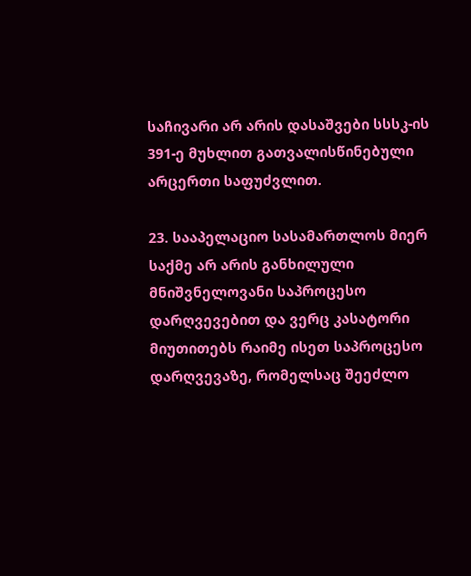საჩივარი არ არის დასაშვები სსსკ-ის 391-ე მუხლით გათვალისწინებული არცერთი საფუძვლით.

23. სააპელაციო სასამართლოს მიერ საქმე არ არის განხილული მნიშვნელოვანი საპროცესო დარღვევებით და ვერც კასატორი მიუთითებს რაიმე ისეთ საპროცესო დარღვევაზე, რომელსაც შეეძლო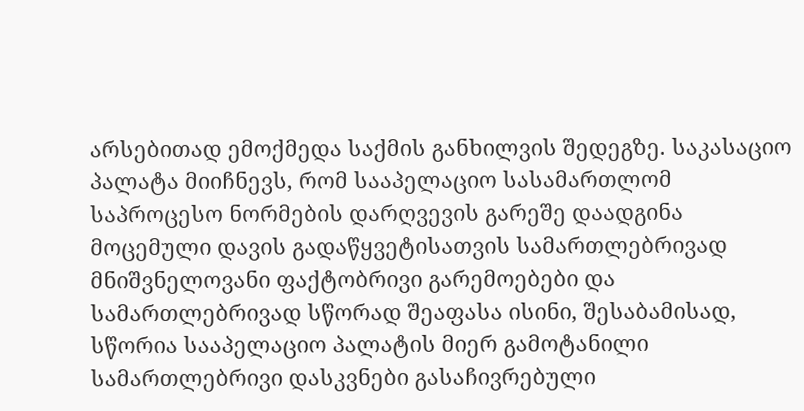არსებითად ემოქმედა საქმის განხილვის შედეგზე. საკასაციო პალატა მიიჩნევს, რომ სააპელაციო სასამართლომ საპროცესო ნორმების დარღვევის გარეშე დაადგინა მოცემული დავის გადაწყვეტისათვის სამართლებრივად მნიშვნელოვანი ფაქტობრივი გარემოებები და სამართლებრივად სწორად შეაფასა ისინი, შესაბამისად, სწორია სააპელაციო პალატის მიერ გამოტანილი სამართლებრივი დასკვნები გასაჩივრებული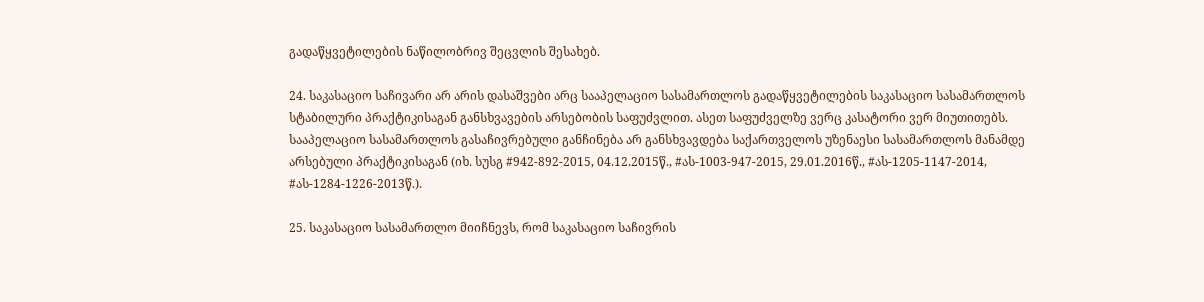გადაწყვეტილების ნაწილობრივ შეცვლის შესახებ.

24. საკასაციო საჩივარი არ არის დასაშვები არც სააპელაციო სასამართლოს გადაწყვეტილების საკასაციო სასამართლოს სტაბილური პრაქტიკისაგან განსხვავების არსებობის საფუძვლით. ასეთ საფუძველზე ვერც კასატორი ვერ მიუთითებს. სააპელაციო სასამართლოს გასაჩივრებული განჩინება არ განსხვავდება საქართველოს უზენაესი სასამართლოს მანამდე არსებული პრაქტიკისაგან (იხ. სუსგ #942-892-2015, 04.12.2015წ., #ას-1003-947-2015, 29.01.2016წ., #ას-1205-1147-2014, #ას-1284-1226-2013წ.).

25. საკასაციო სასამართლო მიიჩნევს, რომ საკასაციო საჩივრის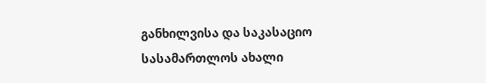განხილვისა და საკასაციო სასამართლოს ახალი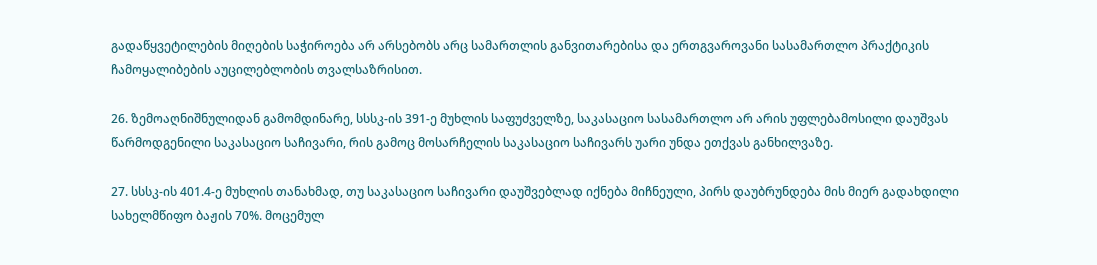გადაწყვეტილების მიღების საჭიროება არ არსებობს არც სამართლის განვითარებისა და ერთგვაროვანი სასამართლო პრაქტიკის ჩამოყალიბების აუცილებლობის თვალსაზრისით.

26. ზემოაღნიშნულიდან გამომდინარე, სსსკ-ის 391-ე მუხლის საფუძველზე, საკასაციო სასამართლო არ არის უფლებამოსილი დაუშვას წარმოდგენილი საკასაციო საჩივარი, რის გამოც მოსარჩელის საკასაციო საჩივარს უარი უნდა ეთქვას განხილვაზე.

27. სსსკ-ის 401.4-ე მუხლის თანახმად, თუ საკასაციო საჩივარი დაუშვებლად იქნება მიჩნეული, პირს დაუბრუნდება მის მიერ გადახდილი სახელმწიფო ბაჟის 70%. მოცემულ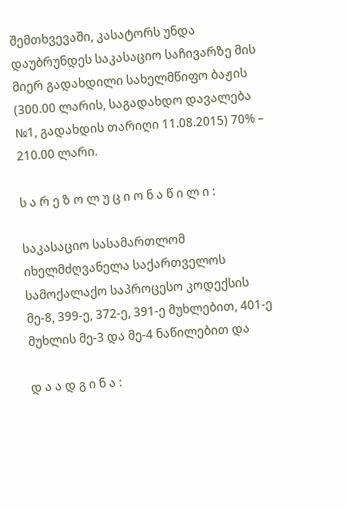შემთხვევაში, კასატორს უნდა დაუბრუნდეს საკასაციო საჩივარზე მის მიერ გადახდილი სახელმწიფო ბაჟის (300.00 ლარის, საგადახდო დავალება №1, გადახდის თარიღი 11.08.2015) 70% – 210.00 ლარი.

ს ა რ ე ზ ო ლ უ ც ი ო ნ ა წ ი ლ ი :

საკასაციო სასამართლომ იხელმძღვანელა საქართველოს სამოქალაქო საპროცესო კოდექსის მე-8, 399-ე, 372-ე, 391-ე მუხლებით, 401-ე მუხლის მე-3 და მე-4 ნაწილებით და

დ ა ა დ გ ი ნ ა :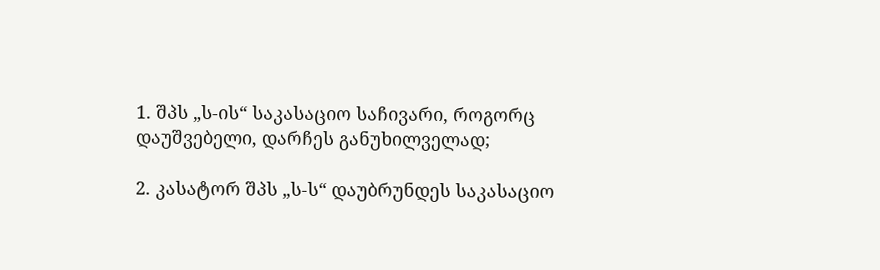1. შპს „ს-ის“ საკასაციო საჩივარი, როგორც დაუშვებელი, დარჩეს განუხილველად;

2. კასატორ შპს „ს-ს“ დაუბრუნდეს საკასაციო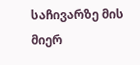საჩივარზე მის მიერ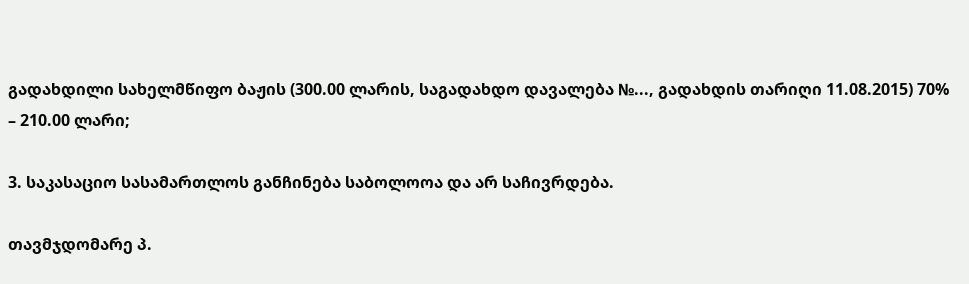გადახდილი სახელმწიფო ბაჟის (300.00 ლარის, საგადახდო დავალება №..., გადახდის თარიღი 11.08.2015) 70% – 210.00 ლარი;

3. საკასაციო სასამართლოს განჩინება საბოლოოა და არ საჩივრდება.

თავმჯდომარე პ.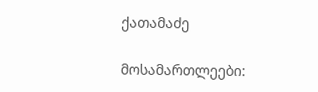ქათამაძე

მოსამართლეები: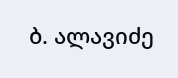ბ. ალავიძე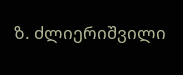ზ. ძლიერიშვილი